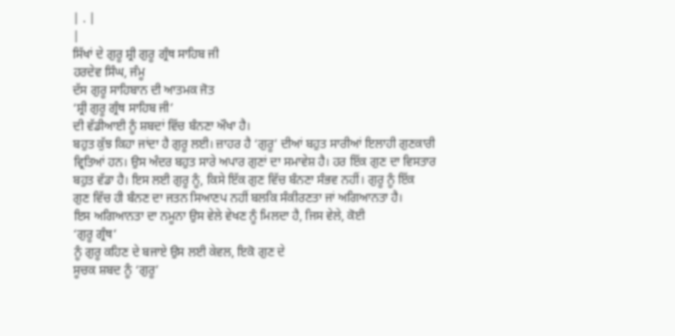| . |
|
ਸਿੱਖਾਂ ਦੇ ਗੁਰੂ ਸ਼੍ਰੀ ਗੁਰੂ ਗ੍ਰੰਥ ਸਾਹਿਬ ਜੀ
ਹਰਦੇਵ ਸਿੰਘ, ਜੰਮੂ
ਦੱਸ ਗੁਰੂ ਸਾਹਿਬਾਨ ਦੀ ਆਤਮਕ ਜੋਤ
‘ਸ਼੍ਰੀ ਗੁਰੂ ਗ੍ਰੰਥ ਸਾਹਿਬ ਜੀ’
ਦੀ ਵੱਡੀਆਈ ਨੂੰ ਸ਼ਬਦਾਂ ਵਿੱਚ ਬੰਨਣਾ ਔਖਾ ਹੈ।
ਬਹੁਤ ਕੁੱਝ ਕਿਹਾ ਜਾਂਦਾ ਹੈ ਗੁਰੂ ਲਈ। ਜ਼ਾਹਰ ਹੈ ‘ਗੁਰੂ’ ਦੀਆਂ ਬਹੁਤ ਸਾਰੀਆਂ ਇਲਾਹੀ ਗੁਣਕਾਰੀ
ਵ੍ਰਿਤਿਆਂ ਹਨ। ਉਸ ਅੰਦਰ ਬਹੁਤ ਸਾਰੇ ਅਪਾਰ ਗੁਣਾਂ ਦਾ ਸਮਾਵੇਸ਼ ਹੈ। ਹਰ ਇੱਕ ਗੁਣ ਦਾ ਵਿਸਤਾਰ
ਬਹੁਤ ਵੱਡਾ ਹੈ। ਇਸ ਲਈ ਗੁਰੂ ਨੂੰ, ਕਿਸੇ ਇੱਕ ਗੁਣ ਵਿੱਚ ਬੰਨਣਾ ਸੰਭਵ ਨਹੀਂ। ਗੁਰੂ ਨੂੰ ਇੱਕ
ਗੁਣ ਵਿੱਚ ਹੀ ਬੰਨਣ ਦਾ ਜਤਨ ਸਿਆਣਪ ਨਹੀਂ ਬਲਕਿ ਸੰਕੀਰਣਤਾ ਜਾਂ ਅਗਿਆਨਤਾ ਹੈ।
ਇਸ ਅਗਿਆਨਤਾ ਦਾ ਨਮੂਨਾ ਉਸ ਵੇਲੇ ਵੇਖਣ ਨੂੰ ਮਿਲਦਾ ਹੈ, ਜਿਸ ਵੇਲੇ, ਕੋਈ
‘ਗੁਰੂ ਗ੍ਰੰਥ’
ਨੂੰ ਗੁਰੂ ਕਹਿਣ ਦੇ ਬਜਾਏ ਉਸ ਲਈ ਕੇਵਲ, ਇਕੋ ਗੁਣ ਦੇ
ਸੂਚਕ ਸ਼ਬਦ ਨੂੰ ‘ਗੁਰੂ’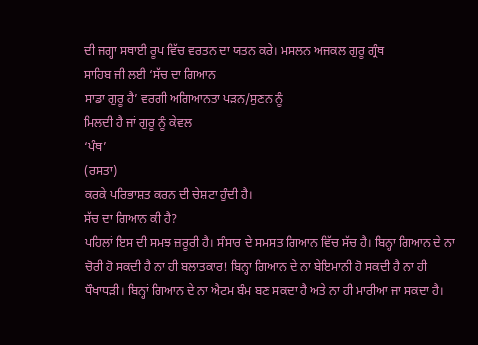ਦੀ ਜਗ੍ਹਾ ਸਥਾਈ ਰੂਪ ਵਿੱਚ ਵਰਤਨ ਦਾ ਯਤਨ ਕਰੇ। ਮਸਲਨ ਅਜਕਲ ਗੁਰੂ ਗ੍ਰੰਥ
ਸਾਹਿਬ ਜੀ ਲਈ ‘ਸੱਚ ਦਾ ਗਿਆਨ
ਸਾਡਾ ਗੁਰੂ ਹੈ’ ਵਰਗੀ ਅਗਿਆਨਤਾ ਪੜਨ/ਸੁਣਨ ਨੂੰ
ਮਿਲਦੀ ਹੈ ਜਾਂ ਗੁਰੂ ਨੂੰ ਕੇਵਲ
‘ਪੰਥ’
(ਰਸਤਾ)
ਕਰਕੇ ਪਰਿਭਾਸ਼ਤ ਕਰਨ ਦੀ ਚੇਸ਼ਟਾ ਹੁੰਦੀ ਹੈ।
ਸੱਚ ਦਾ ਗਿਆਨ ਕੀ ਹੈ?
ਪਹਿਲਾਂ ਇਸ ਦੀ ਸਮਝ ਜ਼ਰੂਰੀ ਹੈ। ਸੰਸਾਰ ਦੇ ਸਮਸਤ ਗਿਆਨ ਵਿੱਚ ਸੱਚ ਹੈ। ਬਿਨ੍ਹਾ ਗਿਆਨ ਦੇ ਨਾ
ਚੋਰੀ ਹੋ ਸਕਦੀ ਹੈ ਨਾ ਹੀ ਬਲਾਤਕਾਰ! ਬਿਨ੍ਹਾ ਗਿਆਨ ਦੇ ਨਾ ਬੇਇਮਾਨੀ ਹੋ ਸਕਦੀ ਹੈ ਨਾ ਹੀ
ਧੌਖਾਧੜੀ। ਬਿਨ੍ਹਾਂ ਗਿਆਨ ਦੇ ਨਾ ਐਟਮ ਬੰਮ ਬਣ ਸਕਦਾ ਹੈ ਅਤੇ ਨਾ ਹੀ ਮਾਰੀਆ ਜਾ ਸਕਦਾ ਹੈ।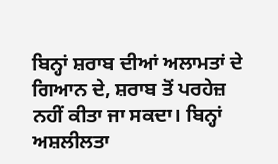ਬਿਨ੍ਹਾਂ ਸ਼ਰਾਬ ਦੀਆਂ ਅਲਾਮਤਾਂ ਦੇ ਗਿਆਨ ਦੇ, ਸ਼ਰਾਬ ਤੋਂ ਪਰਹੇਜ਼ ਨਹੀਂ ਕੀਤਾ ਜਾ ਸਕਦਾ। ਬਿਨ੍ਹਾਂ
ਅਸ਼ਲੀਲਤਾ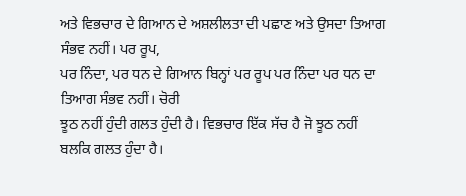ਅਤੇ ਵਿਭਚਾਰ ਦੇ ਗਿਆਨ ਦੇ ਅਸ਼ਲੀਲਤਾ ਦੀ ਪਛਾਣ ਅਤੇ ਉਸਦਾ ਤਿਆਗ ਸੰਭਵ ਨਹੀਂ। ਪਰ ਰੂਪ,
ਪਰ ਨਿੰਦਾ, ਪਰ ਧਨ ਦੇ ਗਿਆਨ ਬਿਨ੍ਹਾਂ ਪਰ ਰੂਪ ਪਰ ਨਿੰਦਾ ਪਰ ਧਨ ਦਾ ਤਿਆਗ ਸੰਭਵ ਨਹੀਂ। ਚੋਰੀ
ਝੂਠ ਨਹੀਂ ਹੁੰਦੀ ਗਲਤ ਹੁੰਦੀ ਹੈ। ਵਿਭਚਾਰ ਇੱਕ ਸੱਚ ਹੈ ਜੋ ਝੂਠ ਨਹੀਂ ਬਲਕਿ ਗਲਤ ਹੁੰਦਾ ਹੈ।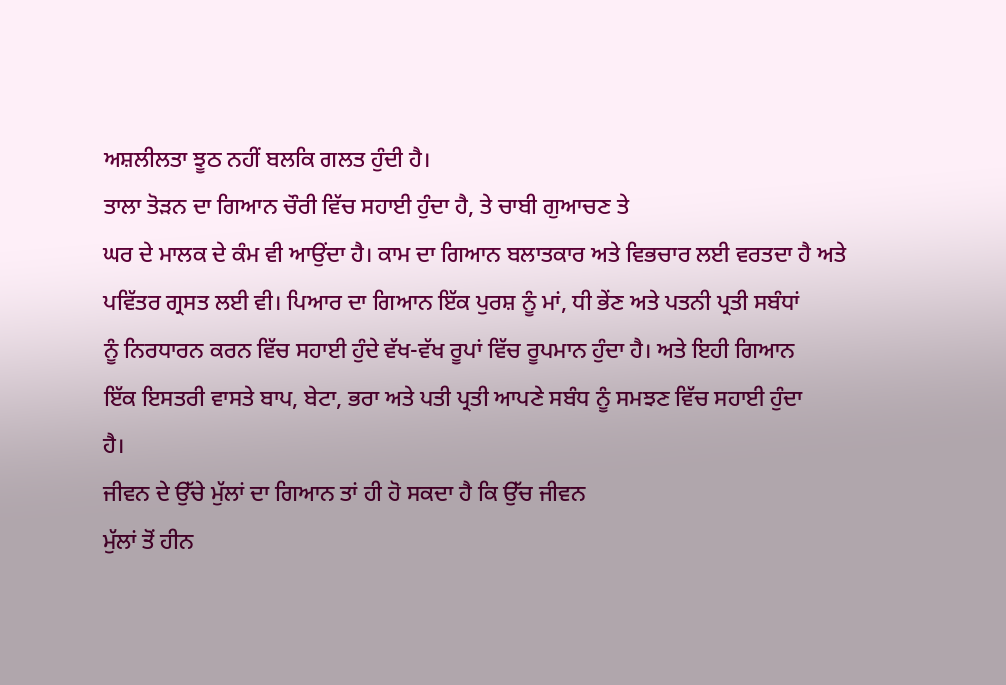ਅਸ਼ਲੀਲਤਾ ਝੂਠ ਨਹੀਂ ਬਲਕਿ ਗਲਤ ਹੁੰਦੀ ਹੈ।
ਤਾਲਾ ਤੋੜਨ ਦਾ ਗਿਆਨ ਚੌਰੀ ਵਿੱਚ ਸਹਾਈ ਹੁੰਦਾ ਹੈ, ਤੇ ਚਾਬੀ ਗੁਆਚਣ ਤੇ
ਘਰ ਦੇ ਮਾਲਕ ਦੇ ਕੰਮ ਵੀ ਆਉਂਦਾ ਹੈ। ਕਾਮ ਦਾ ਗਿਆਨ ਬਲਾਤਕਾਰ ਅਤੇ ਵਿਭਚਾਰ ਲਈ ਵਰਤਦਾ ਹੈ ਅਤੇ
ਪਵਿੱਤਰ ਗ੍ਰਸਤ ਲਈ ਵੀ। ਪਿਆਰ ਦਾ ਗਿਆਨ ਇੱਕ ਪੁਰਸ਼ ਨੂੰ ਮਾਂ, ਧੀ ਭੇਂਣ ਅਤੇ ਪਤਨੀ ਪ੍ਰਤੀ ਸਬੰਧਾਂ
ਨੂੰ ਨਿਰਧਾਰਨ ਕਰਨ ਵਿੱਚ ਸਹਾਈ ਹੁੰਦੇ ਵੱਖ-ਵੱਖ ਰੂਪਾਂ ਵਿੱਚ ਰੂਪਮਾਨ ਹੁੰਦਾ ਹੈ। ਅਤੇ ਇਹੀ ਗਿਆਨ
ਇੱਕ ਇਸਤਰੀ ਵਾਸਤੇ ਬਾਪ, ਬੇਟਾ, ਭਰਾ ਅਤੇ ਪਤੀ ਪ੍ਰਤੀ ਆਪਣੇ ਸਬੰਧ ਨੂੰ ਸਮਝਣ ਵਿੱਚ ਸਹਾਈ ਹੁੰਦਾ
ਹੈ।
ਜੀਵਨ ਦੇ ਉੱਚੇ ਮੁੱਲਾਂ ਦਾ ਗਿਆਨ ਤਾਂ ਹੀ ਹੋ ਸਕਦਾ ਹੈ ਕਿ ਉੱਚ ਜੀਵਨ
ਮੁੱਲਾਂ ਤੋਂ ਹੀਨ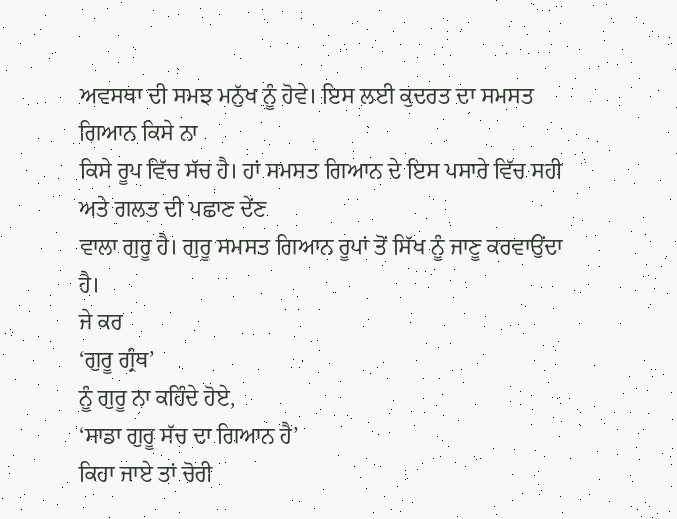ਅਵਸਥਾ ਦੀ ਸਮਝ ਮਨੁੱਖ ਨੂੰ ਹੋਵੇ। ਇਸ ਲਈ ਕੁਦਰਤ ਦਾ ਸਮਸਤ ਗਿਆਨ ਕਿਸੇ ਨਾ
ਕਿਸੇ ਰੂਪ ਵਿੱਚ ਸੱਚ ਹੈ। ਹਾਂ ਸਮਸਤ ਗਿਆਨ ਦੇ ਇਸ ਪਸਾਰੇ ਵਿੱਚ ਸਹੀ ਅਤੇ ਗਲਤ ਦੀ ਪਛਾਣ ਦੇਂਣ
ਵਾਲਾ ਗੁਰੂ ਹੈ। ਗੁਰੂ ਸਮਸਤ ਗਿਆਨ ਰੂਪਾਂ ਤੋਂ ਸਿੱਖ ਨੂੰ ਜਾਣੂ ਕਰਵਾਉਂਦਾ ਹੈ।
ਜੇ ਕਰ
‘ਗੁਰੂ ਗ੍ਰੰਥ’
ਨੂੰ ਗੁਰੂ ਨਾ ਕਹਿੰਦੇ ਹੋਏ,
‘ਸਾਡਾ ਗੁਰੂ ਸੱਚ ਦਾ ਗਿਆਨ ਹੈ’
ਕਿਹਾ ਜਾਏ ਤਾਂ ਚੋਰੀ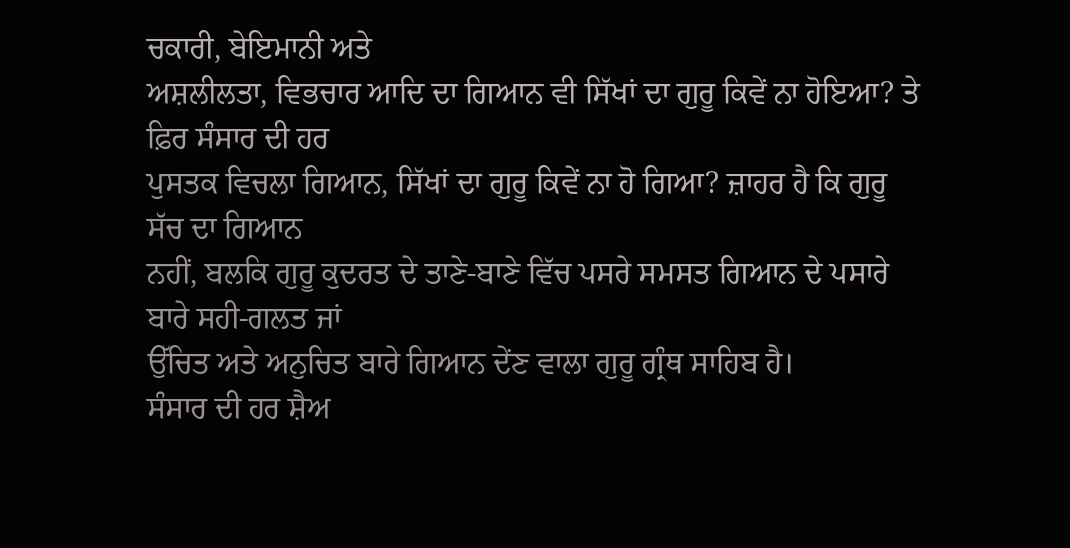ਚਕਾਰੀ, ਬੇਇਮਾਨੀ ਅਤੇ
ਅਸ਼ਲੀਲਤਾ, ਵਿਭਚਾਰ ਆਦਿ ਦਾ ਗਿਆਨ ਵੀ ਸਿੱਖਾਂ ਦਾ ਗੁਰੂ ਕਿਵੇਂ ਨਾ ਹੋਇਆ? ਤੇ ਫ਼ਿਰ ਸੰਸਾਰ ਦੀ ਹਰ
ਪੁਸਤਕ ਵਿਚਲਾ ਗਿਆਨ, ਸਿੱਖਾਂ ਦਾ ਗੁਰੂ ਕਿਵੇਂ ਨਾ ਹੋ ਗਿਆ? ਜ਼ਾਹਰ ਹੈ ਕਿ ਗੁਰੂ ਸੱਚ ਦਾ ਗਿਆਨ
ਨਹੀਂ, ਬਲਕਿ ਗੁਰੂ ਕੁਦਰਤ ਦੇ ਤਾਣੇ-ਬਾਣੇ ਵਿੱਚ ਪਸਰੇ ਸਮਸਤ ਗਿਆਨ ਦੇ ਪਸਾਰੇ ਬਾਰੇ ਸਹੀ-ਗਲਤ ਜਾਂ
ਉੱਚਿਤ ਅਤੇ ਅਨੁਚਿਤ ਬਾਰੇ ਗਿਆਨ ਦੇਂਣ ਵਾਲਾ ਗੁਰੂ ਗ੍ਰੰਥ ਸਾਹਿਬ ਹੈ।
ਸੰਸਾਰ ਦੀ ਹਰ ਸ਼ੈਅ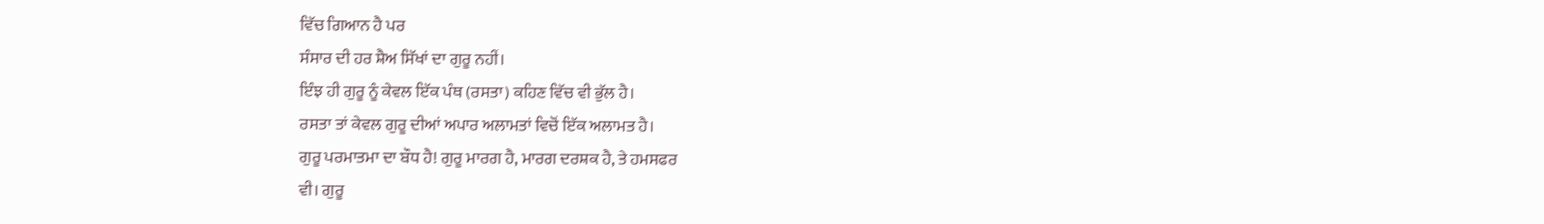ਵਿੱਚ ਗਿਆਨ ਹੈ ਪਰ
ਸੰਸਾਰ ਦੀ ਹਰ ਸ਼ੈਅ ਸਿੱਖਾਂ ਦਾ ਗੁਰੂ ਨਹੀਂ।
ਇੰਝ ਹੀ ਗੁਰੂ ਨੂੰ ਕੇਵਲ ਇੱਕ ਪੰਥ (ਰਸਤਾ) ਕਹਿਣ ਵਿੱਚ ਵੀ ਭੁੱਲ ਹੈ।
ਰਸਤਾ ਤਾਂ ਕੇਵਲ ਗੁਰੂ ਦੀਆਂ ਅਪਾਰ ਅਲਾਮਤਾਂ ਵਿਚੋਂ ਇੱਕ ਅਲਾਮਤ ਹੈ।
ਗੁਰੂ ਪਰਮਾਤਮਾ ਦਾ ਬੌਧ ਹੈ! ਗੁਰੂ ਮਾਰਗ ਹੈ, ਮਾਰਗ ਦਰਸ਼ਕ ਹੈ, ਤੇ ਹਮਸਫਰ
ਵੀ। ਗੁਰੂ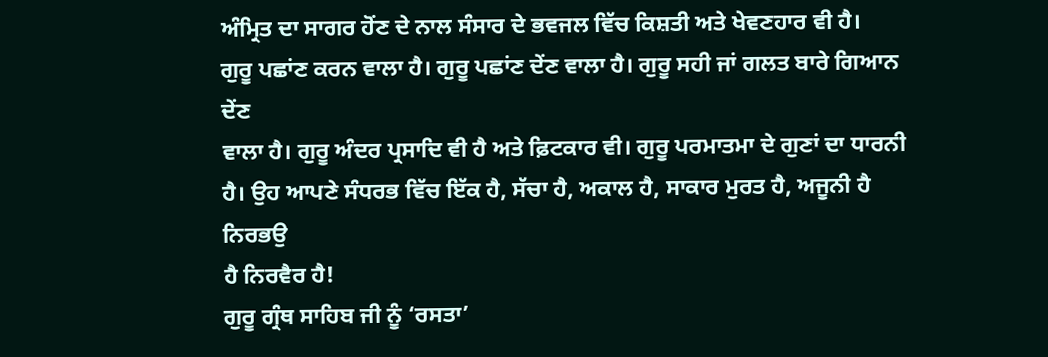ਅੰਮ੍ਰਿਤ ਦਾ ਸਾਗਰ ਹੋਂਣ ਦੇ ਨਾਲ ਸੰਸਾਰ ਦੇ ਭਵਜਲ ਵਿੱਚ ਕਿਸ਼ਤੀ ਅਤੇ ਖੇਵਣਹਾਰ ਵੀ ਹੈ।
ਗੁਰੂ ਪਛਾਂਣ ਕਰਨ ਵਾਲਾ ਹੈ। ਗੁਰੂ ਪਛਾਂਣ ਦੇਂਣ ਵਾਲਾ ਹੈ। ਗੁਰੂ ਸਹੀ ਜਾਂ ਗਲਤ ਬਾਰੇ ਗਿਆਨ ਦੇਂਣ
ਵਾਲਾ ਹੈ। ਗੁਰੂ ਅੰਦਰ ਪ੍ਰਸਾਦਿ ਵੀ ਹੈ ਅਤੇ ਫ਼ਿਟਕਾਰ ਵੀ। ਗੁਰੂ ਪਰਮਾਤਮਾ ਦੇ ਗੁਣਾਂ ਦਾ ਧਾਰਨੀ
ਹੈ। ਉਹ ਆਪਣੇ ਸੰਧਰਭ ਵਿੱਚ ਇੱਕ ਹੈ, ਸੱਚਾ ਹੈ, ਅਕਾਲ ਹੈ, ਸਾਕਾਰ ਮੁਰਤ ਹੈ, ਅਜੂਨੀ ਹੈ ਨਿਰਭਉ
ਹੈ ਨਿਰਵੈਰ ਹੈ!
ਗੁਰੂ ਗ੍ਰੰਥ ਸਾਹਿਬ ਜੀ ਨੂੰ ‘ਰਸਤਾ’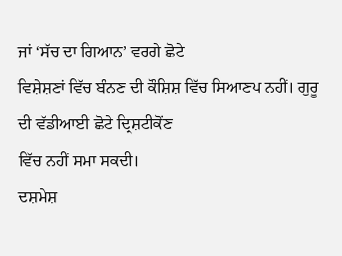ਜਾਂ ‘ਸੱਚ ਦਾ ਗਿਆਨ’ ਵਰਗੇ ਛੋਟੇ
ਵਿਸ਼ੇਸ਼ਣਾਂ ਵਿੱਚ ਬੰਨਣ ਦੀ ਕੌਸ਼ਿਸ਼ ਵਿੱਚ ਸਿਆਣਪ ਨਹੀਂ। ਗੁਰੂ ਦੀ ਵੱਡੀਆਈ ਛੋਟੇ ਦ੍ਰਿਸ਼ਟੀਕੋਂਣ
ਵਿੱਚ ਨਹੀਂ ਸਮਾ ਸਕਦੀ।
ਦਸ਼ਮੇਸ਼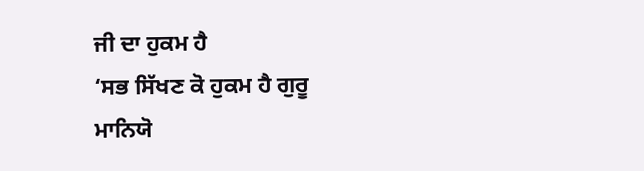ਜੀ ਦਾ ਹੁਕਮ ਹੈ
‘ਸਭ ਸਿੱਖਣ ਕੋ ਹੁਕਮ ਹੈ ਗੁਰੂ
ਮਾਨਿਯੋ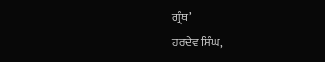ਗ੍ਰੰਥ’
ਹਰਦੇਵ ਸਿੰਘ,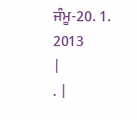ਜੰਮੂ-20. 1. 2013
|
. |